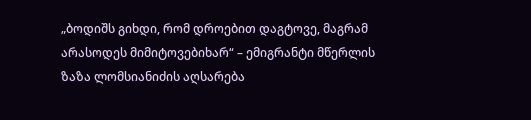„ბოდიშს გიხდი, რომ დროებით დაგტოვე, მაგრამ არასოდეს მიმიტოვებიხარ“ – ემიგრანტი მწერლის ზაზა ლომსიანიძის აღსარება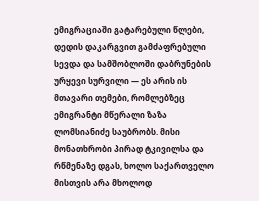ემიგრაციაში გატარებული წლები, დედის დაკარგვით გამძაფრებული სევდა და სამშობლოში დაბრუნების ურყევი სურვილი — ეს არის ის მთავარი თემები, რომლებზეც ემიგრანტი მწერალი ზაზა ლომსიანიძე საუბრობს. მისი მონათხრობი პირად ტკივილსა და რწმენაზე დგას, ხოლო საქართველო მისთვის არა მხოლოდ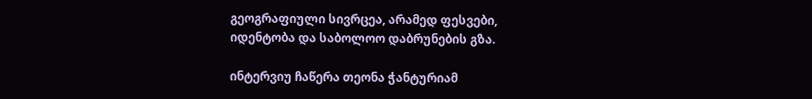გეოგრაფიული სივრცეა, არამედ ფესვები, იდენტობა და საბოლოო დაბრუნების გზა.

ინტერვიუ ჩაწერა თეონა ჭანტურიამ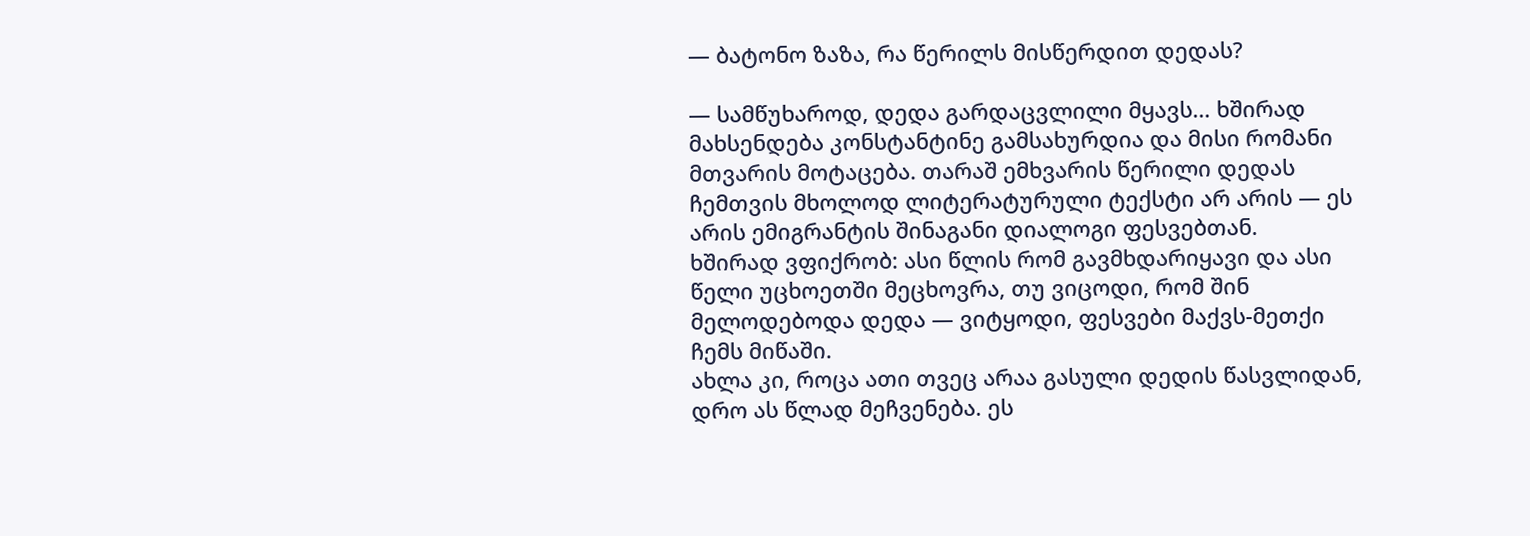— ბატონო ზაზა, რა წერილს მისწერდით დედას?

— სამწუხაროდ, დედა გარდაცვლილი მყავს… ხშირად მახსენდება კონსტანტინე გამსახურდია და მისი რომანი მთვარის მოტაცება. თარაშ ემხვარის წერილი დედას ჩემთვის მხოლოდ ლიტერატურული ტექსტი არ არის — ეს არის ემიგრანტის შინაგანი დიალოგი ფესვებთან.
ხშირად ვფიქრობ: ასი წლის რომ გავმხდარიყავი და ასი წელი უცხოეთში მეცხოვრა, თუ ვიცოდი, რომ შინ მელოდებოდა დედა — ვიტყოდი, ფესვები მაქვს-მეთქი ჩემს მიწაში.
ახლა კი, როცა ათი თვეც არაა გასული დედის წასვლიდან, დრო ას წლად მეჩვენება. ეს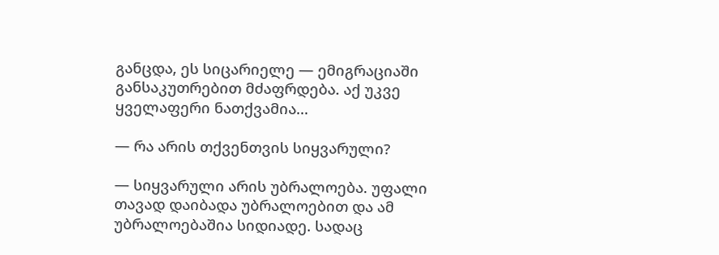განცდა, ეს სიცარიელე — ემიგრაციაში განსაკუთრებით მძაფრდება. აქ უკვე ყველაფერი ნათქვამია…

— რა არის თქვენთვის სიყვარული?

— სიყვარული არის უბრალოება. უფალი თავად დაიბადა უბრალოებით და ამ უბრალოებაშია სიდიადე. სადაც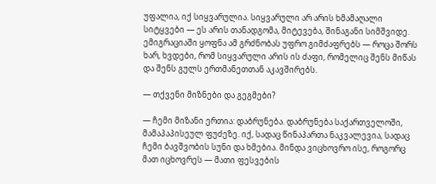უფალია, იქ სიყვარულია. სიყვარული არ არის ხმამაღალი სიტყვები — ეს არის თანადგომა, მიტევება, შინაგანი სიმშვიდე. ემიგრაციაში ყოფნა ამ გრძნობას უფრო გიმძაფრებს — როცა შორს ხარ, ხვდები, რომ სიყვარული არის ის ძაფი, რომელიც შენს მიწას და შენს გულს ერთმანეთთან აკავშირებს.

— თქვენი მიზნები და გეგმები?

— ჩემი მიზანი ერთია: დაბრუნება. დაბრუნება საქართველოში, მამაპაპისეულ ფუძეზე. იქ, სადაც წინაპართა ნაკვალევია, სადაც ჩემი ბავშვობის სუნი და ხმებია. მინდა ვიცხოვრო ისე, როგორც მათ იცხოვრეს — მათი ფესვების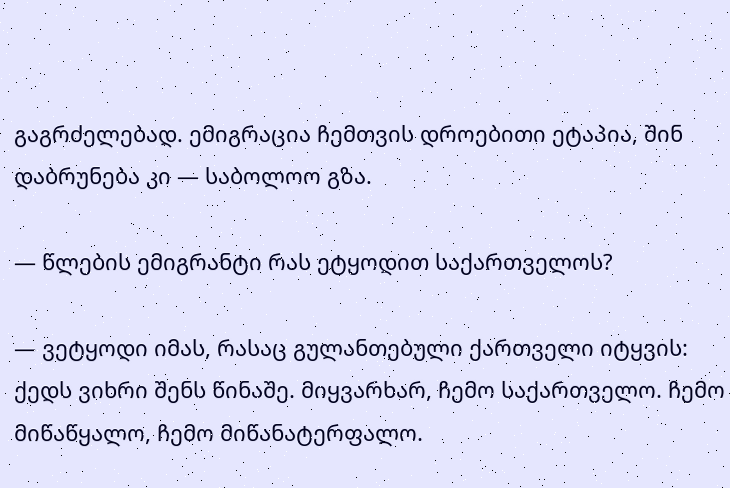გაგრძელებად. ემიგრაცია ჩემთვის დროებითი ეტაპია, შინ დაბრუნება კი — საბოლოო გზა.

— წლების ემიგრანტი რას ეტყოდით საქართველოს?

— ვეტყოდი იმას, რასაც გულანთებული ქართველი იტყვის: ქედს ვიხრი შენს წინაშე. მიყვარხარ, ჩემო საქართველო. ჩემო მიწაწყალო, ჩემო მიწანატერფალო.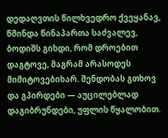დედაღვთის წილხვედრო ქვეყანავ, წმინდა წინაპართა საძვალევ, ბოდიშს გიხდი, რომ დროებით დაგტოვე, მაგრამ არასოდეს მიმიტოვებიხარ. შენდობას გთხოვ და გპირდები — აუცილებლად დაგიბრუნდები, უფლის წყალობით.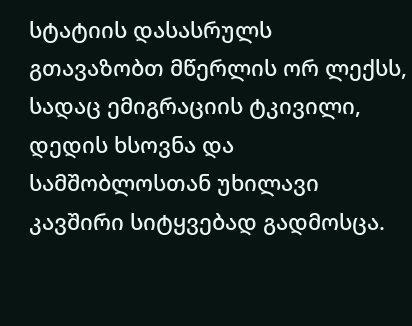სტატიის დასასრულს გთავაზობთ მწერლის ორ ლექსს, სადაც ემიგრაციის ტკივილი, დედის ხსოვნა და სამშობლოსთან უხილავი კავშირი სიტყვებად გადმოსცა.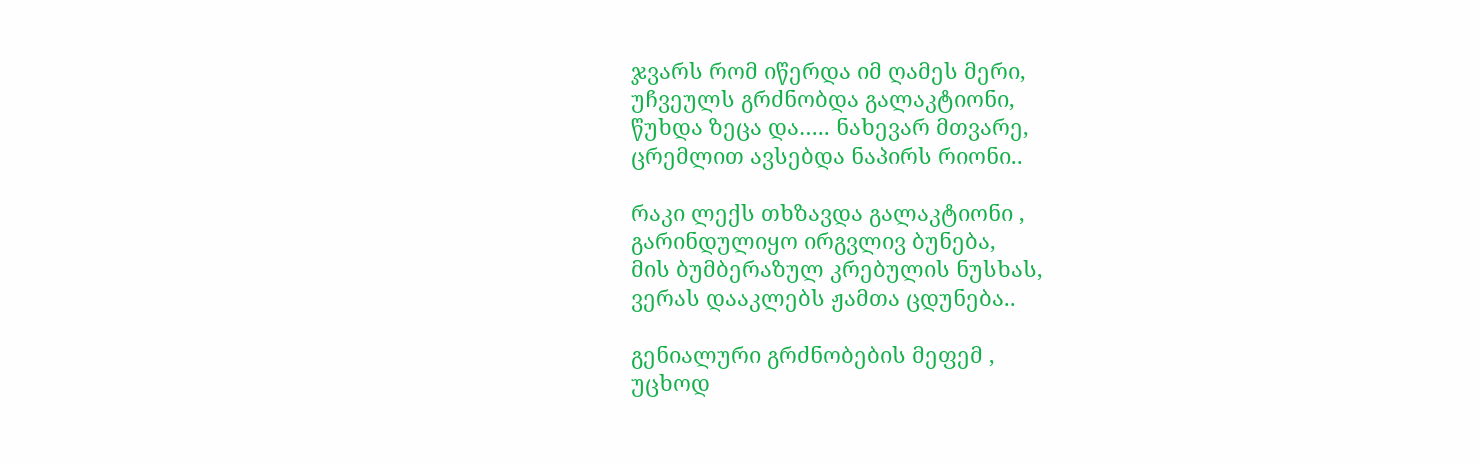ჯვარს რომ იწერდა იმ ღამეს მერი,
უჩვეულს გრძნობდა გალაკტიონი,
წუხდა ზეცა და….. ნახევარ მთვარე,
ცრემლით ავსებდა ნაპირს რიონი..

რაკი ლექს თხზავდა გალაკტიონი ,
გარინდულიყო ირგვლივ ბუნება,
მის ბუმბერაზულ კრებულის ნუსხას,
ვერას დააკლებს ჟამთა ცდუნება..

გენიალური გრძნობების მეფემ ,
უცხოდ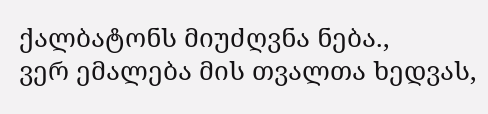ქალბატონს მიუძღვნა ნება.,
ვერ ემალება მის თვალთა ხედვას,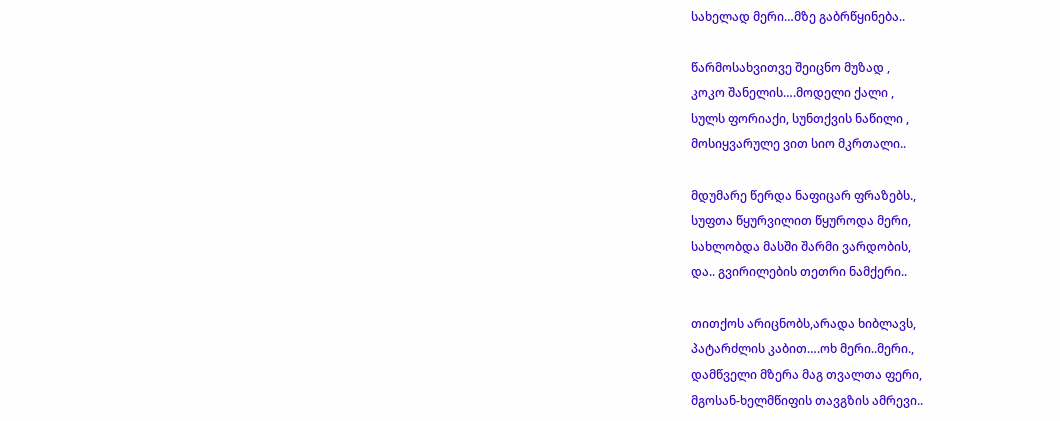სახელად მერი…მზე გაბრწყინება..

წარმოსახვითვე შეიცნო მუზად ,
კოკო შანელის….მოდელი ქალი ,
სულს ფორიაქი, სუნთქვის ნაწილი ,
მოსიყვარულე ვით სიო მკრთალი..

მდუმარე წერდა ნაფიცარ ფრაზებს.,
სუფთა წყურვილით წყუროდა მერი,
სახლობდა მასში შარმი ვარდობის,
და.. გვირილების თეთრი ნამქერი..

თითქოს არიცნობს,არადა ხიბლავს,
პატარძლის კაბით….ოხ მერი..მერი.,
დამწველი მზერა მაგ თვალთა ფერი,
მგოსან-ხელმწიფის თავგზის ამრევი..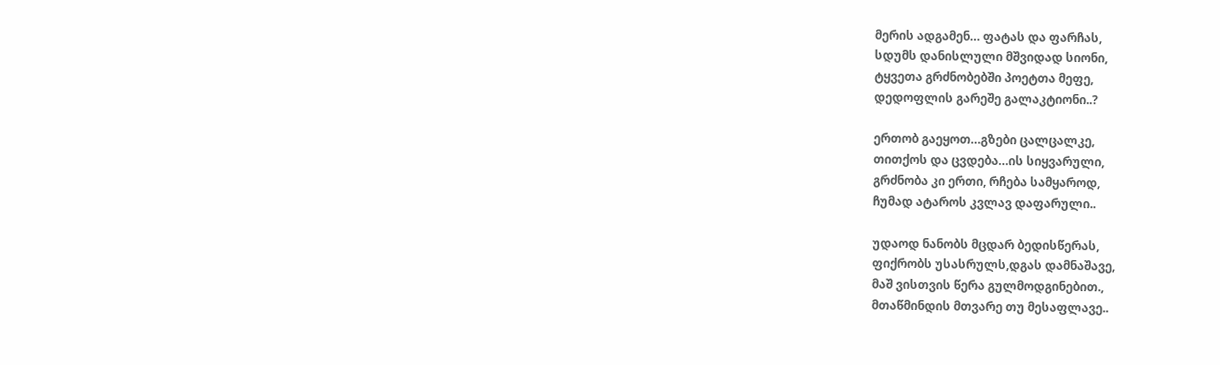მერის ადგამენ… ფატას და ფარჩას,
სდუმს დანისლული მშვიდად სიონი,
ტყვეთა გრძნობებში პოეტთა მეფე,
დედოფლის გარეშე გალაკტიონი..?

ერთობ გაეყოთ…გზები ცალცალკე,
თითქოს და ცვდება…ის სიყვარული,
გრძნობა კი ერთი, რჩება სამყაროდ,
ჩუმად ატაროს კვლავ დაფარული..

უდაოდ ნანობს მცდარ ბედისწერას,
ფიქრობს უსასრულს,დგას დამნაშავე,
მაშ ვისთვის წერა გულმოდგინებით.,
მთაწმინდის მთვარე თუ მესაფლავე..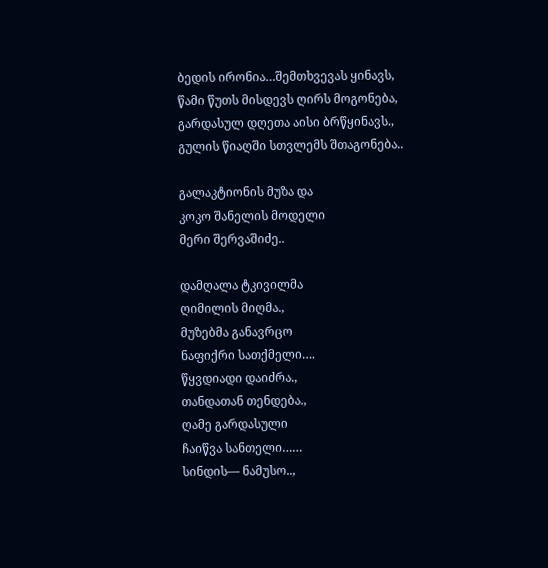ბედის ირონია…შემთხვევას ყინავს,
წამი წუთს მისდევს ღირს მოგონება,
გარდასულ დღეთა აისი ბრწყინავს.,
გულის წიაღში სთვლემს შთაგონება..

გალაკტიონის მუზა და
კოკო შანელის მოდელი
მერი შერვაშიძე..

დამღალა ტკივილმა
ღიმილის მიღმა.,
მუზებმა განავრცო
ნაფიქრი სათქმელი….
წყვდიადი დაიძრა.,
თანდათან თენდება.,
ღამე გარდასული
ჩაიწვა სანთელი……
სინდის— ნამუსო..,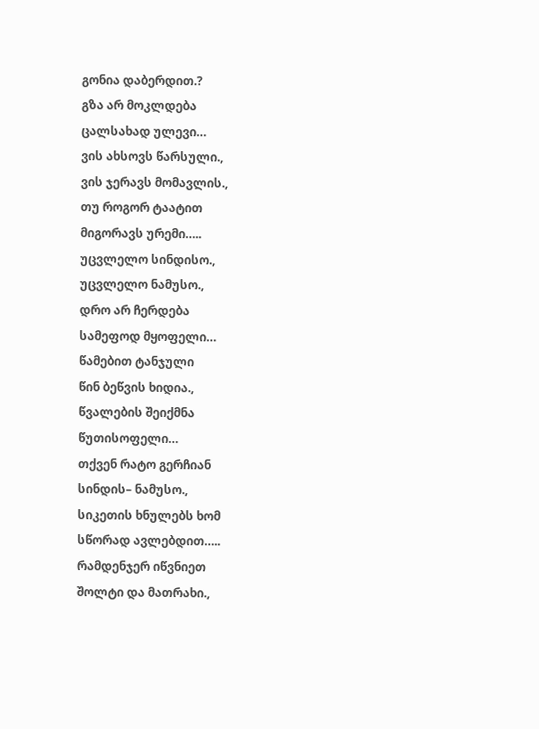გონია დაბერდით.?
გზა არ მოკლდება
ცალსახად ულევი…
ვის ახსოვს წარსული.,
ვის ჯერავს მომავლის.,
თუ როგორ ტაატით
მიგორავს ურემი…..
უცვლელო სინდისო.,
უცვლელო ნამუსო.,
დრო არ ჩერდება
სამეფოდ მყოფელი…
წამებით ტანჯული
წინ ბეწვის ხიდია.,
წვალების შეიქმნა
წუთისოფელი…
თქვენ რატო გერჩიან
სინდის– ნამუსო.,
სიკეთის ხნულებს ხომ
სწორად ავლებდით…..
რამდენჯერ იწვნიეთ
შოლტი და მათრახი.,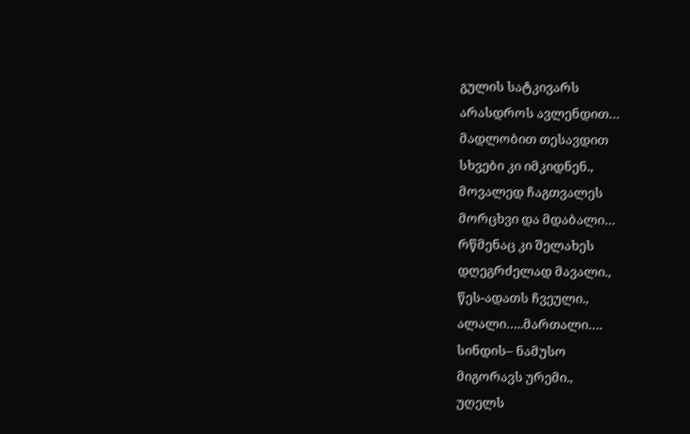გულის სატკივარს
არასდროს ავლენდით…
მადლობით თესავდით
სხვები კი იმკიდნენ.,
მოვალედ ჩაგთვალეს
მორცხვი და მდაბალი…
რწმენაც კი შელახეს
დღეგრძელად მავალი.,
წეს-ადათს ჩვეული.,
ალალი…..მართალი….
სინდის– ნამუსო
მიგორავს ურემი.,
უღელს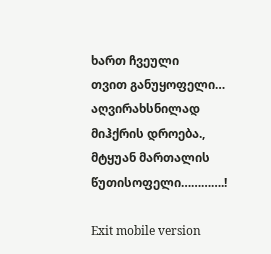ხართ ჩვეული
თვით განუყოფელი…
აღვირახსნილად
მიჰქრის დროება.,
მტყუან მართალის
წუთისოფელი………….!

Exit mobile version